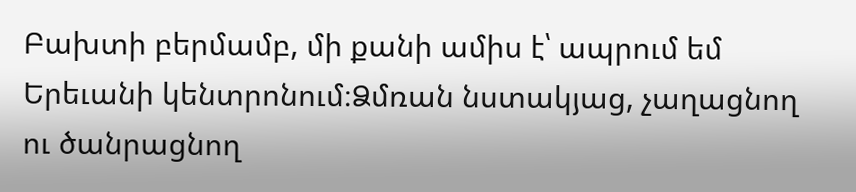Բախտի բերմամբ, մի քանի ամիս է՝ ապրում եմ Երեւանի կենտրոնում։Ձմռան նստակյաց, չաղացնող ու ծանրացնող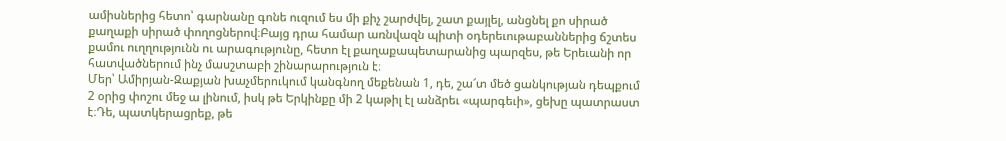ամիսներից հետո՝ գարնանը գոնե ուզում ես մի քիչ շարժվել, շատ քայլել, անցնել քո սիրած քաղաքի սիրած փողոցներով։Բայց դրա համար առնվազն պիտի օդերեւութաբաններից ճշտես քամու ուղղությունն ու արագությունը, հետո էլ քաղաքապետարանից պարզես, թե Երեւանի որ հատվածներում ինչ մասշտաբի շինարարություն է։
Մեր՝ Ամիրյան-Զաքյան խաչմերուկում կանգնող մեքենան 1, դե, շա՜տ մեծ ցանկության դեպքում 2 օրից փոշու մեջ ա լինում, իսկ թե Երկինքը մի 2 կաթիլ էլ անձրեւ «պարգեւի», ցեխը պատրաստ է։Դե, պատկերացրեք, թե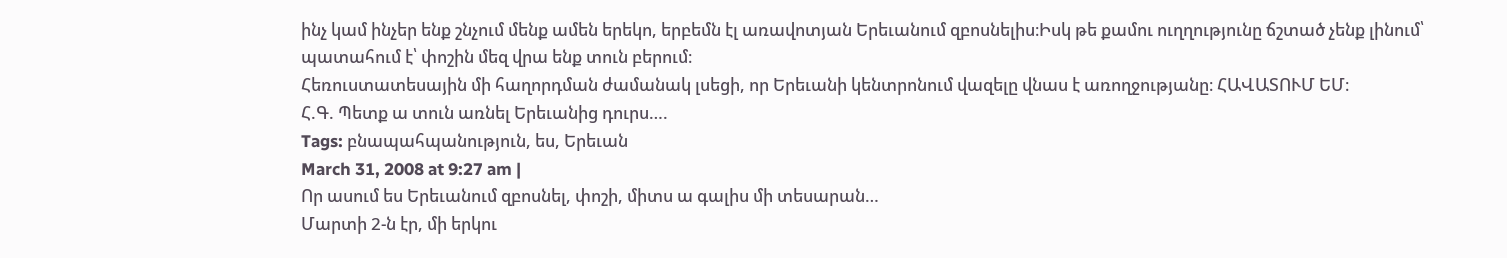ինչ կամ ինչեր ենք շնչում մենք ամեն երեկո, երբեմն էլ առավոտյան Երեւանում զբոսնելիս։Իսկ թե քամու ուղղությունը ճշտած չենք լինում՝ պատահում է՝ փոշին մեզ վրա ենք տուն բերում։
Հեռուստատեսային մի հաղորդման ժամանակ լսեցի, որ Երեւանի կենտրոնում վազելը վնաս է առողջությանը։ ՀԱՎԱՏՈՒՄ ԵՄ։
Հ.Գ. Պետք ա տուն առնել Երեւանից դուրս….
Tags: բնապահպանություն, ես, Երեւան
March 31, 2008 at 9:27 am |
Որ ասում ես Երեւանում զբոսնել, փոշի, միտս ա գալիս մի տեսարան…
Մարտի 2-ն էր, մի երկու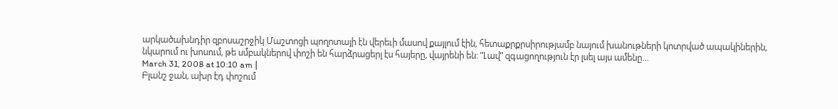արկածախնդիր զբոսաշրջիկ Մաշտոցի պողոտայի էն վերեւի մասով քայլում էին, հետաքրքրսիրությամբ նայում խանութների կոտրված ապակիներին, նկարում ու խոսում, թե սմբակներով փոշի են հարձրացերլ էս հայերը, վայրենի են: “Լավ” զգացողություն էր լսել այս ամենը…
March 31, 2008 at 10:10 am |
Բլանշ ջան, ախր էդ փոշում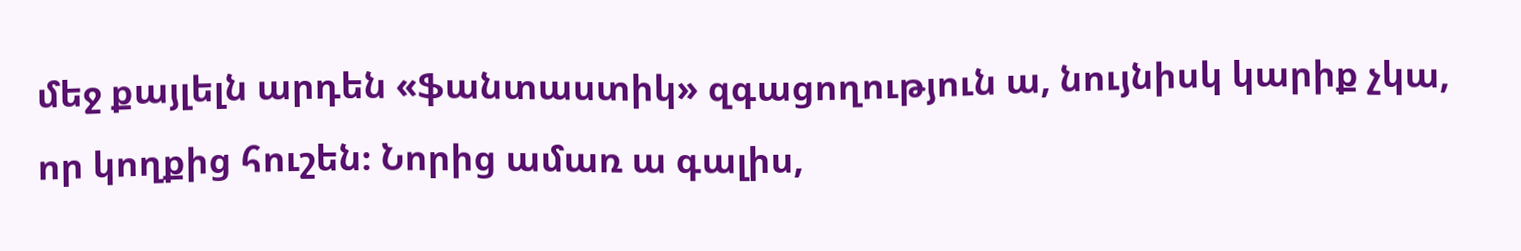մեջ քայլելն արդեն «ֆանտաստիկ» զգացողություն ա, նույնիսկ կարիք չկա, որ կողքից հուշեն։ Նորից ամառ ա գալիս,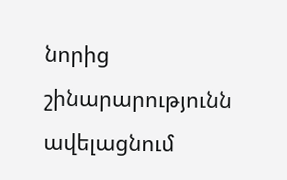նորից շինարարությունն ավելացնում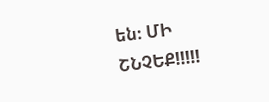են։ ՄԻ ՇՆՉԵՔ!!!!!